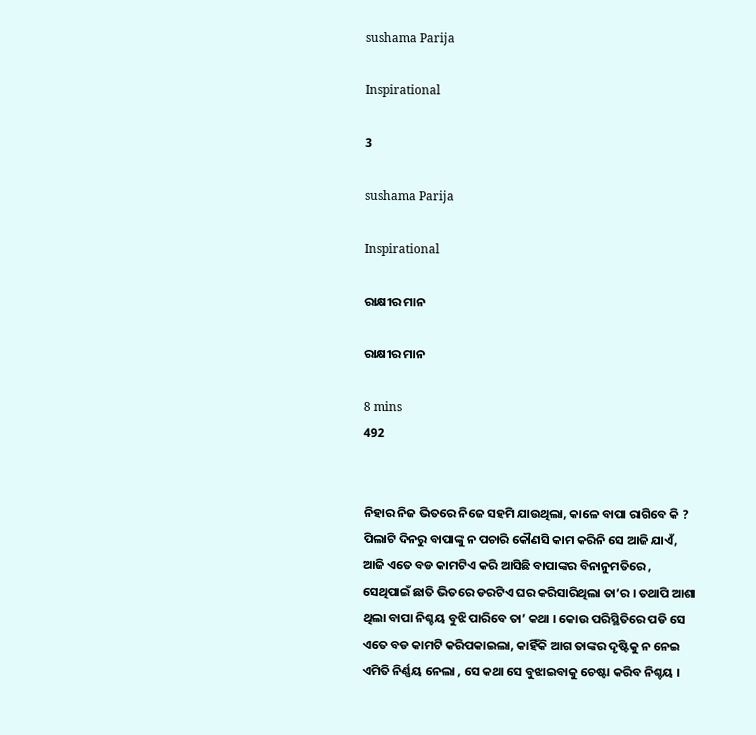sushama Parija

Inspirational

3

sushama Parija

Inspirational

ରାକ୍ଷୀର ମାନ

ରାକ୍ଷୀର ମାନ

8 mins
492


ନିହାର ନିଜ ଭିତରେ ନିଜେ ସହମି ଯାଉଥିଲା, କାଳେ ବାପା ରାଗିବେ କି ? ପିଲାଟି ଦିନରୁ ବାପାଙ୍କୁ ନ ପଚାରି କୌଣସି କାମ କରିନି ସେ ଆଜି ଯାଏଁ, ଆଜି ଏତେ ବଡ କାମଟିଏ କରି ଆସିଛି ବାପାଙ୍କର ବିନାନୁମତିରେ , ସେଥିପାଇଁ ଛାତି ଭିତରେ ଡରଟିଏ ଘର କରିସାରିଥିଲା ତା’ର । ତଥାପି ଆଶା ଥିଲା ବାପା ନିଶ୍ଚୟ ବୁଝି ପାରିବେ ତା’ କଥା । କୋଉ ପରିସ୍ଥିତିରେ ପଡି ସେ ଏତେ ବଡ କାମଟି କରିପକାଇଲା, କାହିଁକି ଆଗ ତାଙ୍କର ଦୃଷ୍ଟିକୁ ନ ନେଇ ଏମିତି ନିର୍ଣ୍ଣୟ ନେଲା , ସେ କଥା ସେ ବୁଝାଇବାକୁ ଚେଷ୍ଟା କରିବ ନିଶ୍ଚୟ ।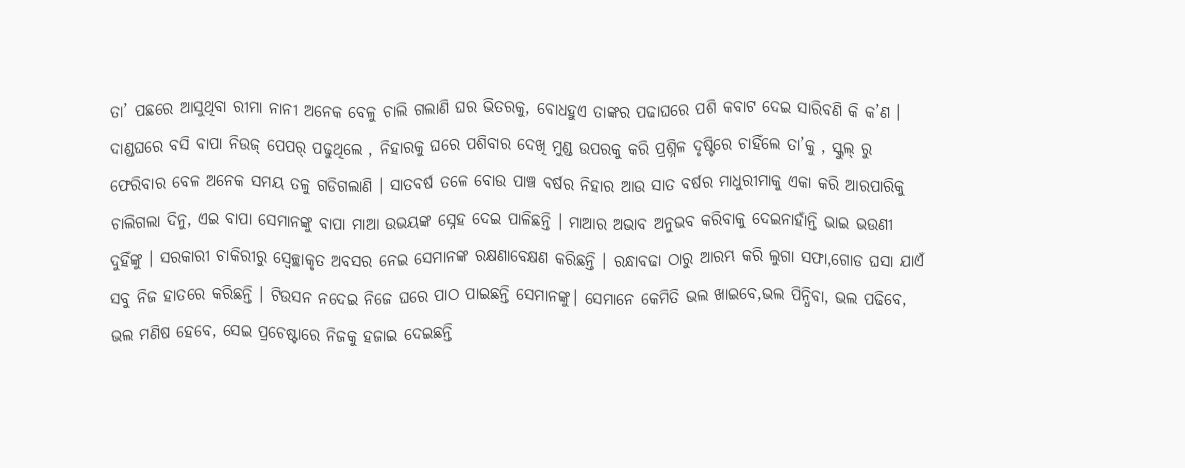ତା’ ପଛରେ ଆସୁଥିବା ରୀମା ନାନୀ ଅନେକ ବେଳୁ ଚାଲି ଗଲାଣି ଘର ଭିତରକୁ, ବୋଧହୁଏ ତାଙ୍କର ପଢାଘରେ ପଶି କବାଟ ଦେଇ ସାରିବଣି କି କ’ଣ । ଦାଣ୍ଡଘରେ ବସି ବାପା ନିଉଜ୍ ପେପର୍ ପଢୁଥିଲେ , ନିହାରକୁ ଘରେ ପଶିବାର ଦେଖି ମୁଣ୍ଡ ଉପରକୁ କରି ପ୍ରଶ୍ନିଳ ଦୃଷ୍ଟିରେ ଚାହିଁଲେ ତା’କୁ , ସ୍କୁଲ୍ ରୁ ଫେରିବାର ବେଳ ଅନେକ ସମୟ ତଳୁ ଗଡିଗଲାଣି । ସାତବର୍ଷ ତଳେ ବୋଉ ପାଞ୍ଚ ବର୍ଷର ନିହାର ଆଉ ସାତ ବର୍ଷର ମାଧୁରୀମାକୁ ଏକା କରି ଆରପାରିକୁ ଚାଲିଗଲା ଦିନୁ, ଏଇ ବାପା ସେମାନଙ୍କୁ ବାପା ମାଆ ଉଭୟଙ୍କ ସ୍ନେହ ଦେଇ ପାଳିଛନ୍ତି । ମାଆର ଅଭାବ ଅନୁଭବ କରିବାକୁ ଦେଇନାହାଁନ୍ତି ଭାଇ ଭଉଣୀ ଦୁହିଁଙ୍କୁ । ସରକାରୀ ଚାକିରୀରୁ ସ୍ୱେଚ୍ଛାକୃତ ଅବସର ନେଇ ସେମାନଙ୍କ ରକ୍ଷଣାବେକ୍ଷଣ କରିଛନ୍ତି । ରନ୍ଧାବଢା ଠାରୁ ଆରମ୍ଭ କରି ଲୁଗା ସଫା,ଗୋଡ ଘସା ଯାଏଁ ସବୁ ନିଜ ହାତରେ କରିଛନ୍ତି । ଟିଉସନ ନଦେଇ ନିଜେ ଘରେ ପାଠ ପାଇଛନ୍ତି ସେମାନଙ୍କୁ। ସେମାନେ କେମିତି ଭଲ ଖାଇବେ,ଭଲ ପିନ୍ଧିବା, ଭଲ ପଢିବେ, ଭଲ ମଣିଷ ହେବେ, ସେଇ ପ୍ରଚେଷ୍ଟାରେ ନିଜକୁ ହଜାଇ ଦେଇଛନ୍ତି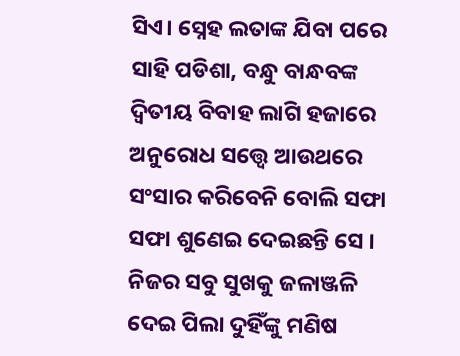ସିଏ। ସ୍ନେହ ଲତାଙ୍କ ଯିବା ପରେ ସାହି ପଡିଶା, ବନ୍ଧୁ ବାନ୍ଧବଙ୍କ ଦ୍ଵିତୀୟ ବିବାହ ଲାଗି ହଜାରେ ଅନୁରୋଧ ସତ୍ତ୍ୱେ ଆଉଥରେ ସଂସାର କରିବେନି ବୋଲି ସଫା ସଫା ଶୁଣେଇ ଦେଇଛନ୍ତି ସେ । ନିଜର ସବୁ ସୁଖକୁ ଜଳାଞ୍ଜଳି ଦେଇ ପିଲା ଦୁହିଁଙ୍କୁ ମଣିଷ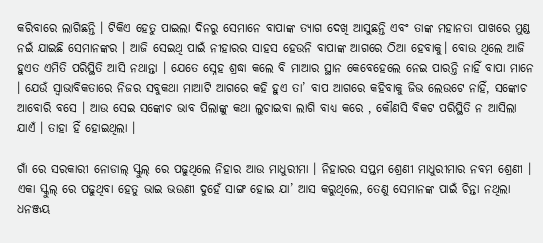କରିବାରେ ଲାଗିଛନ୍ତି । ଟିକିଏ ହେତୁ ପାଇଲା ଦିନରୁ ସେମାନେ ବାପାଙ୍କ ତ୍ୟାଗ ଦେଖି ଆସୁଛନ୍ତି ଏବଂ ତାଙ୍କ ମହାନତା ପାଖରେ ମୁଣ୍ଡ ନଇଁ ଯାଇଛି ସେମାନଙ୍କର । ଆଜି ସେଇଥି ପାଇଁ ନୀହାରର ସାହସ ହେଉନି ବାପାଙ୍କ ଆଗରେ ଠିଆ ହେବାକୁ। ବୋଉ ଥିଲେ ଆଜି ହୁଏତ ଏମିତି ପରିସ୍ଥିତି ଆସି ନଥାନ୍ତା । ଯେତେ ସ୍ନେହ ଶ୍ରଦ୍ଧା କଲେ ବି ମାଆର ସ୍ଥାନ କେବେହେଲେ ନେଇ ପାରନ୍ତି ନାହିଁ ବାପା ମାନେ । ଯେଉଁ ସ୍ୱାଭାବିକତାରେ ନିଜର ସବୁକଥା ମାଆଟି ଆଗରେ କହି ହୁଏ ତା’ ବାପ ଆଗରେ କହିବାକୁ ଜିଭ ଲେଉଟେ ନାହିଁ, ସଙ୍କୋଚ ଆବୋରି ବସେ । ଆଉ ସେଇ ସଙ୍କୋଚ ଭାବ ପିଲାଙ୍କୁ କଥା ଲୁଚାଇବା ଲାଗି ବାଧ୍ୟ କରେ , କୌଣସି ବିକଟ ପରିସ୍ଥିତି ନ ଆସିଲା ଯାଏଁ । ତାହା ହିଁ ହୋଇଥିଲା ।

ଗାଁ ରେ ସରକାରୀ ନୋଡାଲ୍ ସ୍କୁଲ୍ ରେ ପଢୁଥିଲେ ନିହାର ଆଉ ମାଧୁରୀମା । ନିହାରର ସପ୍ତମ ଶ୍ରେଣୀ ମାଧୁରୀମାର ନବମ ଶ୍ରେଣୀ । ଏକା ସ୍କୁଲ୍ ରେ ପଢୁଥିବା ହେତୁ ଭାଇ ଭଉଣୀ ଦୁହେଁ ସାଙ୍ଗ ହୋଇ ଯା’ ଆସ କରୁଥିଲେ, ତେଣୁ ସେମାନଙ୍କ ପାଇଁ ଚିନ୍ତା ନଥିଲା ଧନଞ୍ଜୟ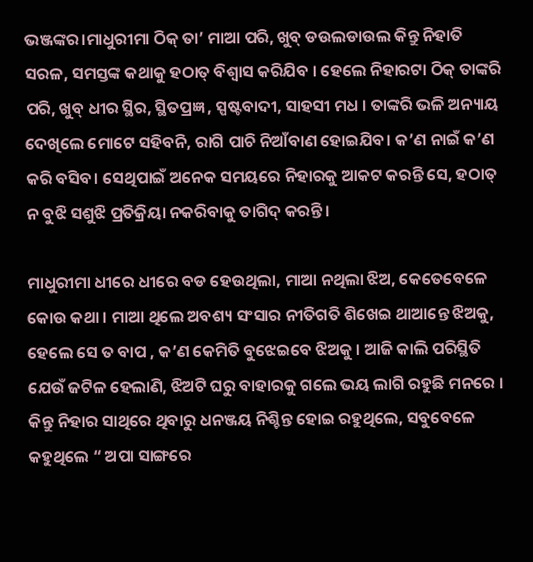ଭଞ୍ଜଙ୍କର।ମାଧୁରୀମା ଠିକ୍ ତା’ ମାଆ ପରି, ଖୁବ୍ ଡଉଲଡାଉଲ କିନ୍ତୁ ନିହାତି ସରଳ, ସମସ୍ତଙ୍କ କଥାକୁ ହଠାତ୍ ବିଶ୍ୱାସ କରିଯିବ । ହେଲେ ନିହାରଟା ଠିକ୍ ତାଙ୍କରି ପରି, ଖୁବ୍ ଧୀର ସ୍ଥିର, ସ୍ଥିତପ୍ରଜ୍ଞ , ସ୍ପଷ୍ଟବାଦୀ, ସାହସୀ ମଧ । ତାଙ୍କରି ଭଳି ଅନ୍ୟାୟ ଦେଖିଲେ ମୋଟେ ସହିବନି, ରାଗି ପାଚି ନିଆଁବାଣ ହୋଇଯିବ। କ’ଣ ନାଇଁ କ’ଣ କରି ବସିବ। ସେଥିପାଇଁ ଅନେକ ସମୟରେ ନିହାରକୁ ଆକଟ କରନ୍ତି ସେ, ହଠାତ୍ ନ ବୁଝି ସଶୁଝି ପ୍ରତିକ୍ରିୟା ନକରିବାକୁ ତାଗିଦ୍ କରନ୍ତି।

ମାଧୁରୀମା ଧୀରେ ଧୀରେ ବଡ ହେଉଥିଲା, ମାଆ ନଥିଲା ଝିଅ, କେତେବେଳେ କୋଉ କଥା । ମାଆ ଥିଲେ ଅବଶ୍ୟ ସଂସାର ନୀତିଗତି ଶିଖେଇ ଥାଆନ୍ତେ ଝିଅକୁ, ହେଲେ ସେ ତ ବାପ , କ’ଣ କେମିତି ବୁଝେଇବେ ଝିଅକୁ । ଆଜି କାଲି ପରିସ୍ଥିତି ଯେଉଁ ଜଟିଳ ହେଲାଣି, ଝିଅଟି ଘରୁ ବାହାରକୁ ଗଲେ ଭୟ ଲାଗି ରହୁଛି ମନରେ । କିନ୍ତୁ ନିହାର ସାଥିରେ ଥିବାରୁ ଧନଞ୍ଜୟ ନିଶ୍ଚିନ୍ତ ହୋଇ ରହୁଥିଲେ, ସବୁବେଳେ କହୁଥିଲେ “ ଅପା ସାଙ୍ଗରେ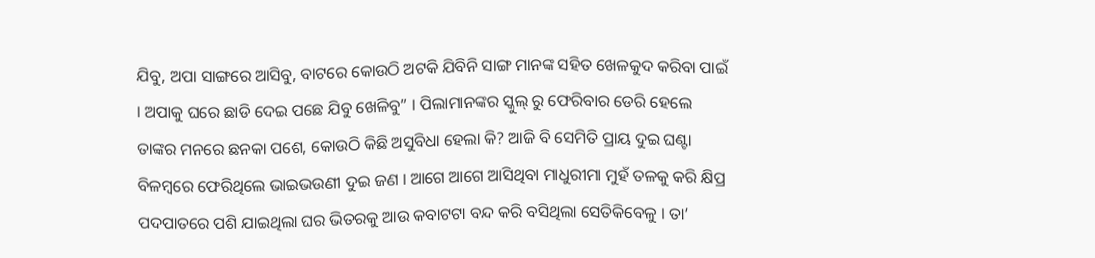ଯିବୁ, ଅପା ସାଙ୍ଗରେ ଆସିବୁ, ବାଟରେ କୋଉଠି ଅଟକି ଯିବିନି ସାଙ୍ଗ ମାନଙ୍କ ସହିତ ଖେଳକୁଦ କରିବା ପାଇଁ । ଅପାକୁ ଘରେ ଛାଡି ଦେଇ ପଛେ ଯିବୁ ଖେଳିବୁ” । ପିଲାମାନଙ୍କର ସ୍କୁଲ୍ ରୁ ଫେରିବାର ଡେରି ହେଲେ ତାଙ୍କର ମନରେ ଛନକା ପଶେ, କୋଉଠି କିଛି ଅସୁବିଧା ହେଲା କି? ଆଜି ବି ସେମିତି ପ୍ରାୟ ଦୁଇ ଘଣ୍ଟା ବିଳମ୍ବରେ ଫେରିଥିଲେ ଭାଇଭଉଣୀ ଦୁଇ ଜଣ । ଆଗେ ଆଗେ ଆସିଥିବା ମାଧୁରୀମା ମୁହଁ ତଳକୁ କରି କ୍ଷିପ୍ର ପଦପାତରେ ପଶି ଯାଇଥିଲା ଘର ଭିତରକୁ ଆଉ କବାଟଟା ବନ୍ଦ କରି ବସିଥିଲା ସେତିକିବେଳୁ । ତା’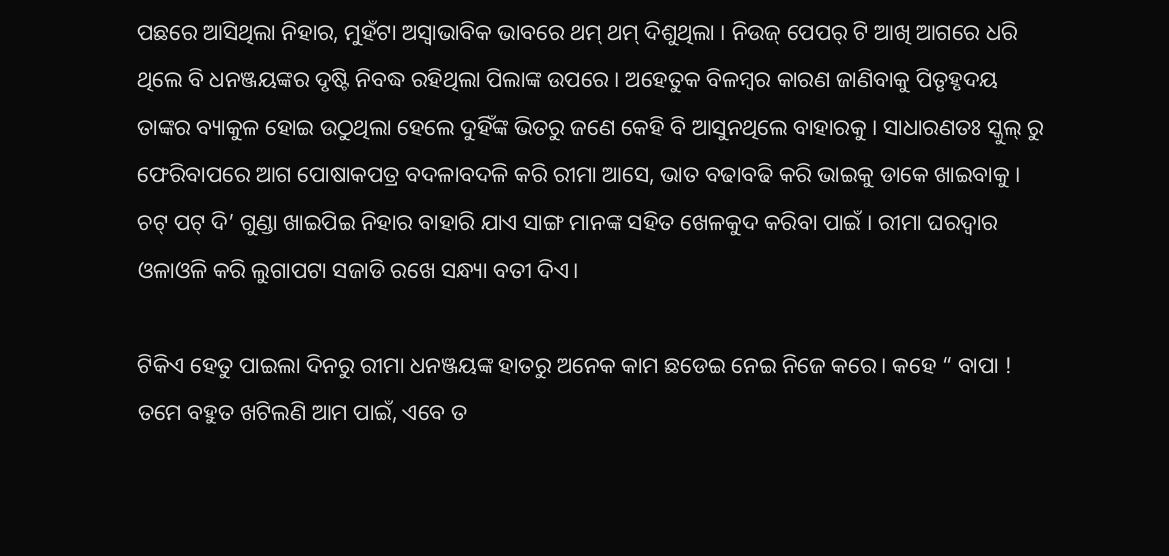ପଛରେ ଆସିଥିଲା ନିହାର, ମୁହଁଟା ଅସ୍ୱାଭାବିକ ଭାବରେ ଥମ୍ ଥମ୍ ଦିଶୁଥିଲା । ନିଉଜ୍ ପେପର୍ ଟି ଆଖି ଆଗରେ ଧରି ଥିଲେ ବି ଧନଞ୍ଜୟଙ୍କର ଦୃଷ୍ଟି ନିବଦ୍ଧ ରହିଥିଲା ପିଲାଙ୍କ ଉପରେ । ଅହେତୁକ ବିଳମ୍ବର କାରଣ ଜାଣିବାକୁ ପିତୃହୃଦୟ ତାଙ୍କର ବ୍ୟାକୁଳ ହୋଇ ଉଠୁଥିଲା ହେଲେ ଦୁହିଁଙ୍କ ଭିତରୁ ଜଣେ କେହି ବି ଆସୁନଥିଲେ ବାହାରକୁ । ସାଧାରଣତଃ ସ୍କୁଲ୍ ରୁ ଫେରିବାପରେ ଆଗ ପୋଷାକପତ୍ର ବଦଳାବଦଳି କରି ରୀମା ଆସେ, ଭାତ ବଢାବଢି କରି ଭାଇକୁ ଡାକେ ଖାଇବାକୁ । ଚଟ୍ ପଟ୍ ଦି’ ଗୁଣ୍ଡା ଖାଇପିଇ ନିହାର ବାହାରି ଯାଏ ସାଙ୍ଗ ମାନଙ୍କ ସହିତ ଖେଳକୁଦ କରିବା ପାଇଁ । ରୀମା ଘରଦ୍ବାର ଓଳାଓଳି କରି ଲୁଗାପଟା ସଜାଡି ରଖେ ସନ୍ଧ୍ୟା ବତୀ ଦିଏ।

ଟିକିଏ ହେତୁ ପାଇଲା ଦିନରୁ ରୀମା ଧନଞ୍ଜୟଙ୍କ ହାତରୁ ଅନେକ କାମ ଛଡେଇ ନେଇ ନିଜେ କରେ। କହେ “ ବାପା ! ତମେ ବହୁତ ଖଟିଲଣି ଆମ ପାଇଁ, ଏବେ ତ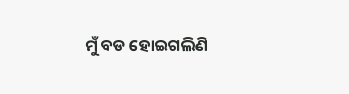ମୁଁ ବଡ ହୋଇଗଲିଣି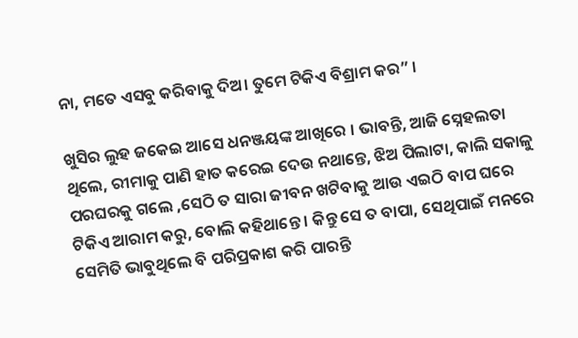ନା, ମତେ ଏସବୁ କରିବାକୁ ଦିଅ। ତୁମେ ଟିକିଏ ବିଶ୍ରାମ କର” ।

ଖୁସିର ଲୁହ ଜକେଇ ଆସେ ଧନଞ୍ଜୟଙ୍କ ଆଖିରେ । ଭାବନ୍ତି, ଆଜି ସ୍ନେହଲତା ଥିଲେ, ରୀମାକୁ ପାଣି ହାତ କରେଇ ଦେଉ ନଥାନ୍ତେ, ଝିଅ ପିଲାଟା, କାଲି ସକାଳୁ ପରଘରକୁ ଗଲେ ,ସେଠି ତ ସାରା ଜୀବନ ଖଟିବାକୁ ଆଉ ଏଇଠି ବାପ ଘରେ ଟିକିଏ ଆରାମ କରୁ, ବୋଲି କହିଥାନ୍ତେ । କିନ୍ତୁ ସେ ତ ବାପା, ସେଥିପାଇଁ ମନରେ ସେମିତି ଭାବୁଥିଲେ ବି ପରିପ୍ରକାଶ କରି ପାରନ୍ତି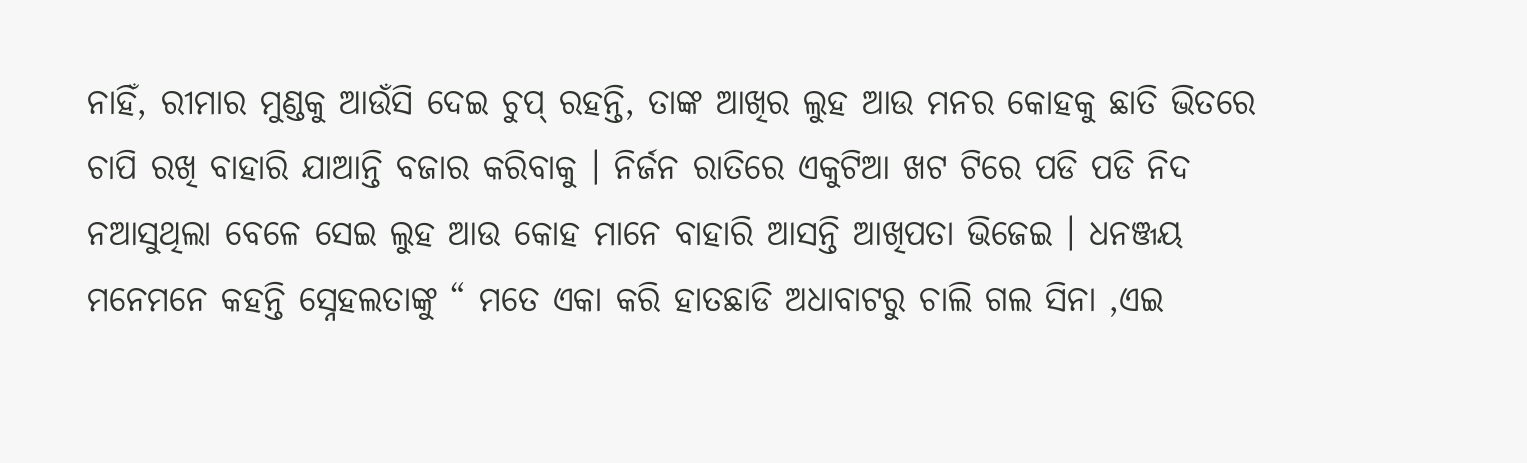ନାହିଁ, ରୀମାର ମୁଣ୍ଡକୁ ଆଉଁସି ଦେଇ ଚୁପ୍ ରହନ୍ତି, ତାଙ୍କ ଆଖିର ଲୁହ ଆଉ ମନର କୋହକୁ ଛାତି ଭିତରେ ଚାପି ରଖି ବାହାରି ଯାଆନ୍ତି ବଜାର କରିବାକୁ । ନିର୍ଜନ ରାତିରେ ଏକୁଟିଆ ଖଟ ଟିରେ ପଡି ପଡି ନିଦ ନଆସୁଥିଲା ବେଳେ ସେଇ ଲୁହ ଆଉ କୋହ ମାନେ ବାହାରି ଆସନ୍ତି ଆଖିପତା ଭିଜେଇ । ଧନଞ୍ଜୟ ମନେମନେ କହନ୍ତି ସ୍ନେହଲତାଙ୍କୁ “ ମତେ ଏକା କରି ହାତଛାଡି ଅଧାବାଟରୁ ଚାଲି ଗଲ ସିନା ,ଏଇ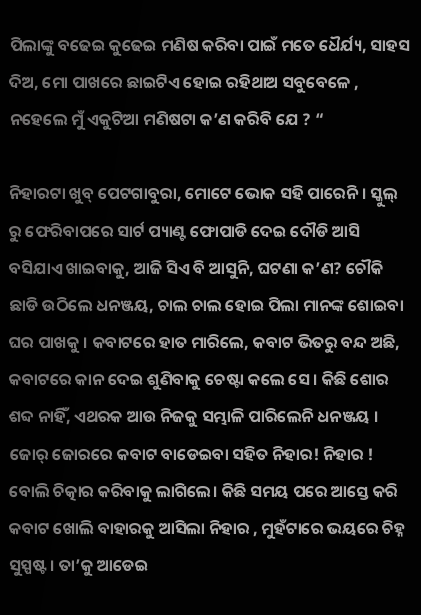ପିଲାଙ୍କୁ ବଢେଇ କୁଢେଇ ମଣିଷ କରିବା ପାଇଁ ମତେ ଧୈର୍ଯ୍ୟ, ସାହସ ଦିଅ, ମୋ ପାଖରେ ଛାଇଟିଏ ହୋଇ ରହିଥାଅ ସବୁବେଳେ , ନହେଲେ ମୁଁ ଏକୁଟିଆ ମଣିଷଟା କ’ଣ କରିବି ଯେ ? “

ନିହାରଟା ଖୁବ୍ ପେଟଗାବୁରା, ମୋଟେ ଭୋକ ସହି ପାରେନି । ସ୍କୁଲ୍ ରୁ ଫେରିବାପରେ ସାର୍ଟ ପ୍ୟାଣ୍ଟ ଫୋପାଡି ଦେଇ ଦୌଡି ଆସି ବସିଯାଏ ଖାଇବାକୁ, ଆଜି ସିଏ ବି ଆସୁନି, ଘଟଣା କ’ଣ? ଚୌକି ଛାଡି ଉଠିଲେ ଧନଞ୍ଜୟ, ଚାଲ ଚାଲ ହୋଇ ପିଲା ମାନଙ୍କ ଶୋଇବା ଘର ପାଖକୁ । କବାଟରେ ହାତ ମାରିଲେ, କବାଟ ଭିତରୁ ବନ୍ଦ ଅଛି, କବାଟରେ କାନ ଦେଇ ଶୁଣିବାକୁ ଚେଷ୍ଟା କଲେ ସେ । କିଛି ଶୋର ଶବ୍ଦ ନାହିଁ, ଏଥରକ ଆଉ ନିଜକୁ ସମ୍ଭାଳି ପାରିଲେନି ଧନଞ୍ଜୟ । ଜୋର୍ ଜୋରରେ କବାଟ ବାଡେଇବା ସହିତ ନିହାର! ନିହାର ! ବୋଲି ଚିତ୍କାର କରିବାକୁ ଲାଗିଲେ। କିଛି ସମୟ ପରେ ଆସ୍ତେ କରି କବାଟ ଖୋଲି ବାହାରକୁ ଆସିଲା ନିହାର , ମୁହଁଟାରେ ଭୟରେ ଚିହ୍ନ ସୁସ୍ପଷ୍ଟ । ତା’କୁ ଆଡେଇ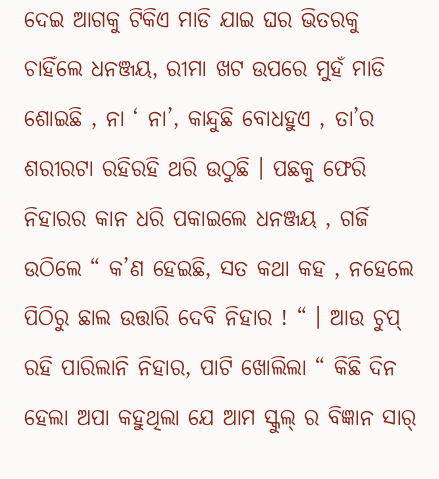ଦେଇ ଆଗକୁ ଟିକିଏ ମାଡି ଯାଇ ଘର ଭିତରକୁ ଚାହିଁଲେ ଧନଞ୍ଜୟ, ରୀମା ଖଟ ଉପରେ ମୁହଁ ମାଡି ଶୋଇଛି , ନା ‘ ନା’, କାନ୍ଦୁଛି ବୋଧହୁଏ , ତା’ର ଶରୀରଟା ରହିରହି ଥରି ଉଠୁଛି । ପଛକୁ ଫେରି ନିହାରର କାନ ଧରି ପକାଇଲେ ଧନଞ୍ଜୟ , ଗର୍ଜି ଉଠିଲେ “ କ’ଣ ହେଇଛି, ସତ କଥା କହ , ନହେଲେ ପିଠିରୁ ଛାଲ ଉତ୍ତାରି ଦେବି ନିହାର ! “ । ଆଉ ଚୁପ୍ ରହି ପାରିଲାନି ନିହାର, ପାଟି ଖୋଲିଲା “ କିଛି ଦିନ ହେଲା ଅପା କହୁଥିଲା ଯେ ଆମ ସ୍କୁଲ୍ ର ବିଜ୍ଞାନ ସାର୍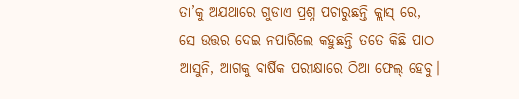ତା’କୁ ଅଯଥାରେ ଗୁଡାଏ ପ୍ରଶ୍ନ ପଚାରୁଛନ୍ତି କ୍ଲାସ୍ ରେ, ସେ ଉତ୍ତର ଦେଇ ନପାରିଲେ କହୁଛନ୍ତି ତତେ କିଛି ପାଠ ଆସୁନି, ଆଗକୁ ବାର୍ଷିକ ପରୀକ୍ଷାରେ ଠିଆ ଫେଲ୍ ହେବୁ।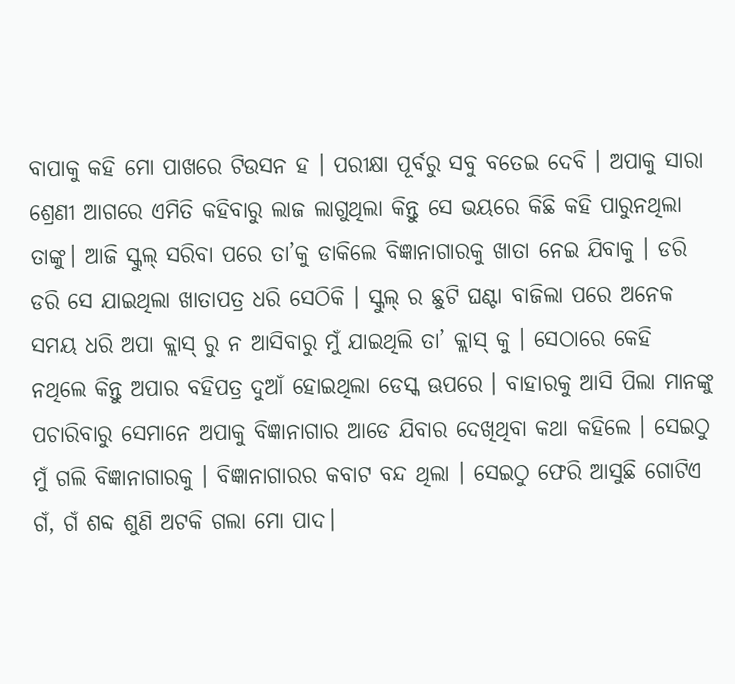ବାପାକୁ କହି ମୋ ପାଖରେ ଟିଉସନ ହ । ପରୀକ୍ଷା ପୂର୍ବରୁ ସବୁ ବତେଇ ଦେବି । ଅପାକୁ ସାରା ଶ୍ରେଣୀ ଆଗରେ ଏମିତି କହିବାରୁ ଲାଜ ଲାଗୁଥିଲା କିନ୍ତୁ ସେ ଭୟରେ କିଛି କହି ପାରୁନଥିଲା ତାଙ୍କୁ। ଆଜି ସ୍କୁଲ୍ ସରିବା ପରେ ତା’କୁ ଡାକିଲେ ବିଜ୍ଞାନାଗାରକୁ ଖାତା ନେଇ ଯିବାକୁ । ଡରି ଡରି ସେ ଯାଇଥିଲା ଖାତାପତ୍ର ଧରି ସେଠିକି । ସ୍କୁଲ୍ ର ଛୁଟି ଘଣ୍ଟା ବାଜିଲା ପରେ ଅନେକ ସମୟ ଧରି ଅପା କ୍ଲାସ୍ ରୁ ନ ଆସିବାରୁ ମୁଁ ଯାଇଥିଲି ତା’ କ୍ଲାସ୍ କୁ । ସେଠାରେ କେହି ନଥିଲେ କିନ୍ତୁ ଅପାର ବହିପତ୍ର ଦୁଆଁ ହୋଇଥିଲା ଡେସ୍କ ଊପରେ । ବାହାରକୁ ଆସି ପିଲା ମାନଙ୍କୁ ପଚାରିବାରୁ ସେମାନେ ଅପାକୁ ବିଜ୍ଞାନାଗାର ଆଡେ ଯିବାର ଦେଖିଥିବା କଥା କହିଲେ । ସେଇଠୁ ମୁଁ ଗଲି ବିଜ୍ଞାନାଗାରକୁ । ବିଜ୍ଞାନାଗାରର କବାଟ ବନ୍ଦ ଥିଲା । ସେଇଠୁ ଫେରି ଆସୁଛି ଗୋଟିଏ ଗଁ, ଗଁ ଶବ୍ଦ ଶୁଣି ଅଟକି ଗଲା ମୋ ପାଦ।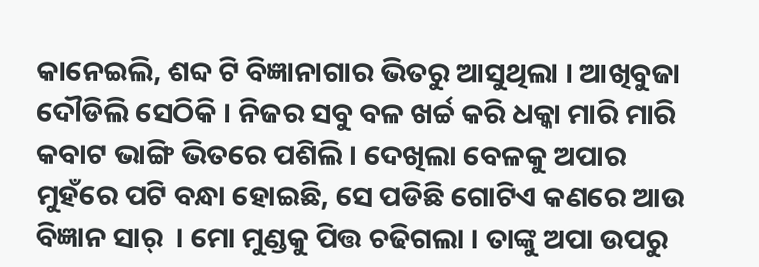କାନେଇଲି, ଶବ୍ଦ ଟି ବିଜ୍ଞାନାଗାର ଭିତରୁ ଆସୁଥିଲା । ଆଖିବୁଜା ଦୌଡିଲି ସେଠିକି । ନିଜର ସବୁ ବଳ ଖର୍ଚ୍ଚ କରି ଧକ୍କା ମାରି ମାରି କବାଟ ଭାଙ୍ଗି ଭିତରେ ପଶିଲି । ଦେଖିଲା ବେଳକୁ ଅପାର ମୁହଁରେ ପଟି ବନ୍ଧା ହୋଇଛି, ସେ ପଡିଛି ଗୋଟିଏ କଣରେ ଆଉ ବିଜ୍ଞାନ ସାର୍  । ମୋ ମୁଣ୍ଡକୁ ପିତ୍ତ ଚଢିଗଲା । ତାଙ୍କୁ ଅପା ଉପରୁ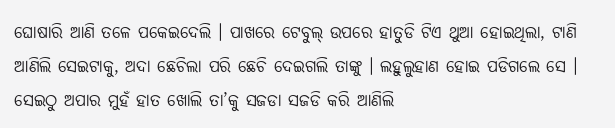ଘୋଷାରି ଆଣି ତଳେ ପକେଇଦେଲି । ପାଖରେ ଟେବୁଲ୍ ଉପରେ ହାତୁଡି ଟିଏ ଥୁଆ ହୋଇଥିଲା, ଟାଣି ଆଣିଲି ସେଇଟାକୁ, ଅଦା ଛେଚିଲା ପରି ଛେଚି ଦେଇଗଲି ତାଙ୍କୁ । ଲହୁଲୁହାଣ ହୋଇ ପଡିଗଲେ ସେ । ସେଇଠୁ ଅପାର ମୁହଁ ହାତ ଖୋଲି ତା’କୁ ସଜଡା ସଜଡି କରି ଆଣିଲି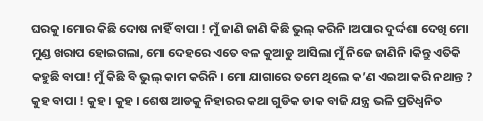ଘରକୁ ।ମୋର କିଛି ଦୋଷ ନାହିଁ ବାପା ! ମୁଁ ଜାଣି ଜାଣି କିଛି ଭୁଲ୍ କରିନି ।ଅପାର ଦୁର୍ଦ୍ଦଶା ଦେଖି ମୋ ମୁଣ୍ଡ ଖରାପ ହୋଇଗଲା, ମୋ ଦେହରେ ଏତେ ବଳ କୁଆଡୁ ଆସିଲା ମୁଁ ନିଜେ ଜାଣିନି ।କିନ୍ତୁ ଏତିକି କହୁଛି ବାପା! ମୁଁ କିଛି ବି ଭୁଲ୍ କାମ କରିନି । ମୋ ଯାଗାରେ ତମେ ଥିଲେ କ’ଣ ଏଇଆ କରି ନଥାନ୍ତ ? କୁହ ବାପା ! କୁହ । କୁହ । ଶେଷ ଆଡକୁ ନିହାରର କଥା ଗୁଡିକ ଡାକ ବାଜି ଯନ୍ତ୍ର ଭଳି ପ୍ରତିଧ୍ୱନିତ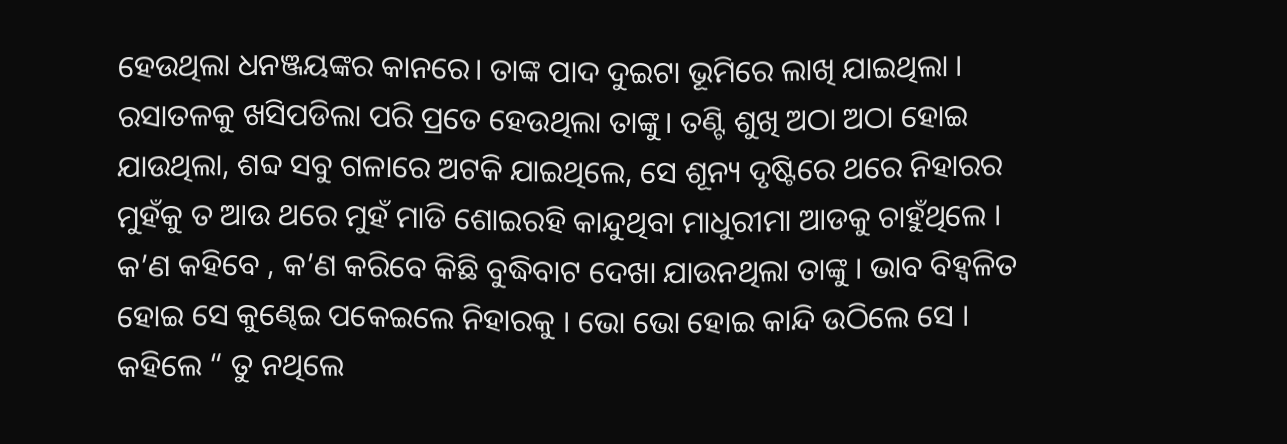ହେଉଥିଲା ଧନଞ୍ଜୟଙ୍କର କାନରେ। ତାଙ୍କ ପାଦ ଦୁଇଟା ଭୂମିରେ ଲାଖି ଯାଇଥିଲା । ରସାତଳକୁ ଖସିପଡିଲା ପରି ପ୍ରତେ ହେଉଥିଲା ତାଙ୍କୁ। ତଣ୍ଟି ଶୁଖି ଅଠା ଅଠା ହୋଇ ଯାଉଥିଲା, ଶବ୍ଦ ସବୁ ଗଳାରେ ଅଟକି ଯାଇଥିଲେ, ସେ ଶୂନ୍ୟ ଦୃଷ୍ଟିରେ ଥରେ ନିହାରର ମୁହଁକୁ ତ ଆଉ ଥରେ ମୁହଁ ମାଡି ଶୋଇରହି କାନ୍ଦୁଥିବା ମାଧୁରୀମା ଆଡକୁ ଚାହୁଁଥିଲେ । କ’ଣ କହିବେ , କ’ଣ କରିବେ କିଛି ବୁଦ୍ଧିବାଟ ଦେଖା ଯାଉନଥିଲା ତାଙ୍କୁ । ଭାବ ବିହ୍ଵଳିତ ହୋଇ ସେ କୁଣ୍ଢେଇ ପକେଇଲେ ନିହାରକୁ । ଭୋ ଭୋ ହୋଇ କାନ୍ଦି ଉଠିଲେ ସେ । କହିଲେ “ ତୁ ନଥିଲେ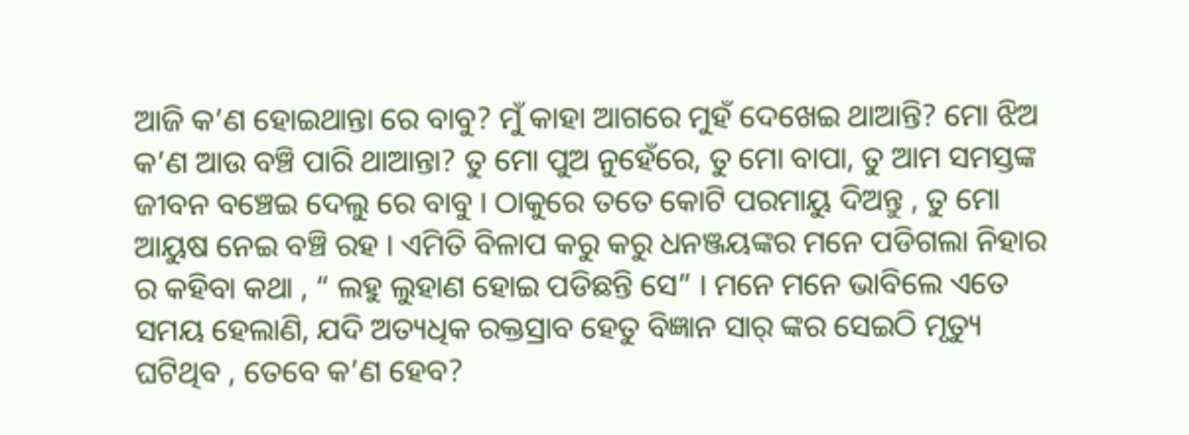ଆଜି କ’ଣ ହୋଇଥାନ୍ତା ରେ ବାବୁ? ମୁଁ କାହା ଆଗରେ ମୁହଁ ଦେଖେଇ ଥାଆନ୍ତି? ମୋ ଝିଅ କ’ଣ ଆଉ ବଞ୍ଚି ପାରି ଥାଆନ୍ତା? ତୁ ମୋ ପୁଅ ନୁହେଁରେ, ତୁ ମୋ ବାପା, ତୁ ଆମ ସମସ୍ତଙ୍କ ଜୀବନ ବଞ୍ଚେଇ ଦେଲୁ ରେ ବାବୁ । ଠାକୁରେ ତତେ କୋଟି ପରମାୟୁ ଦିଅନ୍ତୁ , ତୁ ମୋ ଆୟୁଷ ନେଇ ବଞ୍ଚି ରହ । ଏମିତି ବିଳାପ କରୁ କରୁ ଧନଞ୍ଜୟଙ୍କର ମନେ ପଡିଗଲା ନିହାର ର କହିବା କଥା , “ ଲହୁ ଲୁହାଣ ହୋଇ ପଡିଛନ୍ତି ସେ” । ମନେ ମନେ ଭାବିଲେ ଏତେ ସମୟ ହେଲାଣି, ଯଦି ଅତ୍ୟଧିକ ରକ୍ତସ୍ରାବ ହେତୁ ବିଜ୍ଞାନ ସାର୍ ଙ୍କର ସେଇଠି ମୃତ୍ୟୁ ଘଟିଥିବ , ତେବେ କ’ଣ ହେବ?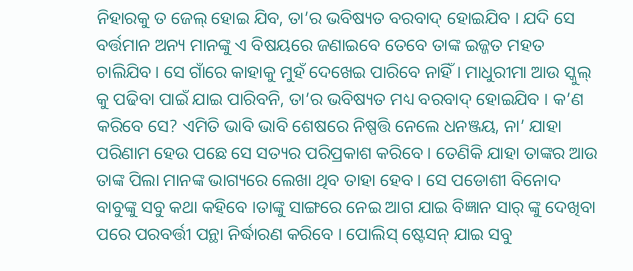ନିହାରକୁ ତ ଜେଲ୍ ହୋଇ ଯିବ, ତା’ର ଭବିଷ୍ୟତ ବରବାଦ୍ ହୋଇଯିବ । ଯଦି ସେ ବର୍ତ୍ତମାନ ଅନ୍ୟ ମାନଙ୍କୁ ଏ ବିଷୟରେ ଜଣାଇବେ ତେବେ ତାଙ୍କ ଇଜ୍ଜତ ମହତ ଚାଲିଯିବ। ସେ ଗାଁରେ କାହାକୁ ମୁହଁ ଦେଖେଇ ପାରିବେ ନାହିଁ । ମାଧୁରୀମା ଆଉ ସ୍କୁଲ୍ କୁ ପଢିବା ପାଇଁ ଯାଇ ପାରିବନି, ତା’ର ଭବିଷ୍ୟତ ମଧ୍ୟ ବରବାଦ୍ ହୋଇଯିବ । କ’ଣ କରିବେ ସେ? ଏମିତି ଭାବି ଭାବି ଶେଷରେ ନିଷ୍ପତ୍ତି ନେଲେ ଧନଞ୍ଜୟ, ନା’ ଯାହା ପରିଣାମ ହେଉ ପଛେ ସେ ସତ୍ୟର ପରିପ୍ରକାଶ କରିବେ । ତେଣିକି ଯାହା ତାଙ୍କର ଆଉ ତାଙ୍କ ପିଲା ମାନଙ୍କ ଭାଗ୍ୟରେ ଲେଖା ଥିବ ତାହା ହେବ । ସେ ପଡୋଶୀ ବିନୋଦ ବାବୁଙ୍କୁ ସବୁ କଥା କହିବେ ।ତାଙ୍କୁ ସାଙ୍ଗରେ ନେଇ ଆଗ ଯାଇ ବିଜ୍ଞାନ ସାର୍ ଙ୍କୁ ଦେଖିବା ପରେ ପରବର୍ତ୍ତୀ ପନ୍ଥା ନିର୍ଦ୍ଧାରଣ କରିବେ । ପୋଲିସ୍ ଷ୍ଟେସନ୍ ଯାଇ ସବୁ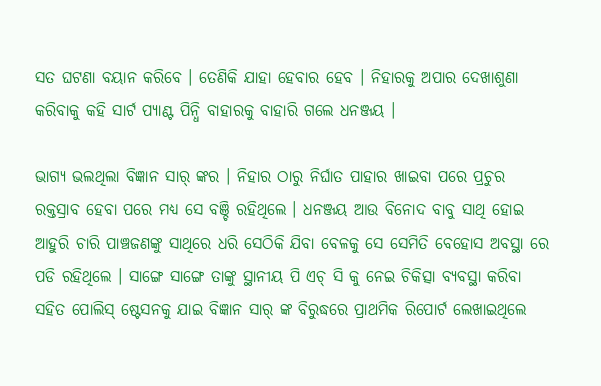ସତ ଘଟଣା ବୟାନ କରିବେ । ତେଣିକି ଯାହା ହେବାର ହେବ । ନିହାରକୁ ଅପାର ଦେଖାଶୁଣା କରିବାକୁ କହି ସାର୍ଟ ପ୍ୟାଣ୍ଟ ପିନ୍ଧି ବାହାରକୁ ବାହାରି ଗଲେ ଧନଞ୍ଜୟ ।

ଭାଗ୍ୟ ଭଲଥିଲା ବିଜ୍ଞାନ ସାର୍ ଙ୍କର । ନିହାର ଠାରୁ ନିର୍ଘାତ ପାହାର ଖାଇବା ପରେ ପ୍ରଚୁର ରକ୍ତସ୍ରାବ ହେବା ପରେ ମଧ୍ୟ ସେ ବଞ୍ଚି ରହିଥିଲେ । ଧନଞ୍ଜୟ ଆଉ ବିନୋଦ ବାବୁ ସାଥି ହୋଇ ଆହୁରି ଚାରି ପାଞ୍ଚଜଣଙ୍କୁ ସାଥିରେ ଧରି ସେଠିକି ଯିବା ବେଳକୁ ସେ ସେମିତି ବେହୋସ ଅବସ୍ଥା ରେ ପଡି ରହିଥିଲେ । ସାଙ୍ଗେ ସାଙ୍ଗେ ତାଙ୍କୁ ସ୍ଥାନୀୟ ପି ଏଚ୍ ସି କୁ ନେଇ ଚିକିତ୍ସା ବ୍ୟବସ୍ଥା କରିବା ସହିତ ପୋଲିସ୍ ଷ୍ଟେସନକୁ ଯାଇ ବିଜ୍ଞାନ ସାର୍ ଙ୍କ ବିରୁଦ୍ଧରେ ପ୍ରାଥମିକ ରିପୋର୍ଟ ଲେଖାଇଥିଲେ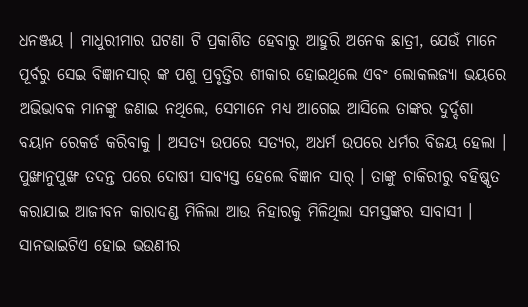ଧନଞ୍ଜୟ । ମାଧୁରୀମାର ଘଟଣା ଟି ପ୍ରକାଶିତ ହେବାରୁ ଆହୁରି ଅନେକ ଛାତ୍ରୀ, ଯେଉଁ ମାନେ ପୂର୍ବରୁ ସେଇ ବିଜ୍ଞାନସାର୍ ଙ୍କ ପଶୁ ପ୍ରବୃତ୍ତିର ଶୀକାର ହୋଇଥିଲେ ଏବଂ ଲୋକଲଜ୍ୟା ଭୟରେ ଅଭିଭାବକ ମାନଙ୍କୁ ଜଣାଇ ନଥିଲେ, ସେମାନେ ମଧ୍ୟ ଆଗେଇ ଆସିଲେ ତାଙ୍କର ଦୁର୍ଦ୍ଦଶା ବୟାନ ରେକର୍ଡ କରିବାକୁ । ଅସତ୍ୟ ଉପରେ ସତ୍ୟର, ଅଧର୍ମ ଉପରେ ଧର୍ମର ବିଜୟ ହେଲା । ପୁଙ୍ଖାନୁପୁଙ୍ଖ ତଦନ୍ତ ପରେ ଦୋଷୀ ସାବ୍ଯସ୍ତ ହେଲେ ବିଜ୍ଞାନ ସାର୍ । ତାଙ୍କୁ ଚାକିରୀରୁ ବହିଷ୍କୃତ କରାଯାଇ ଆଜୀବନ କାରାଦଣ୍ଡ ମିଳିଲା ଆଉ ନିହାରକୁ ମିଳିଥିଲା ସମସ୍ତଙ୍କର ସାବାସୀ । ସାନଭାଇଟିଏ ହୋଇ ଭଉଣୀର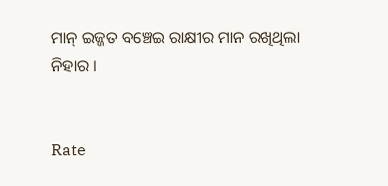ମାନ୍ ଇଜ୍ଜତ ବଞ୍ଚେଇ ରାକ୍ଷୀର ମାନ ରଖିଥିଲା ନିହାର ।


Rate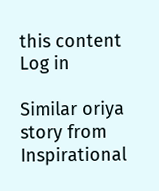this content
Log in

Similar oriya story from Inspirational